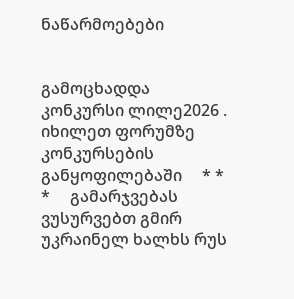ნაწარმოებები


გამოცხადდა კონკურსი ლილე2026 . იხილეთ ფორუმზე კონკურსების განყოფილებაში     * * *     გამარჯვებას ვუსურვებთ გმირ უკრაინელ ხალხს რუს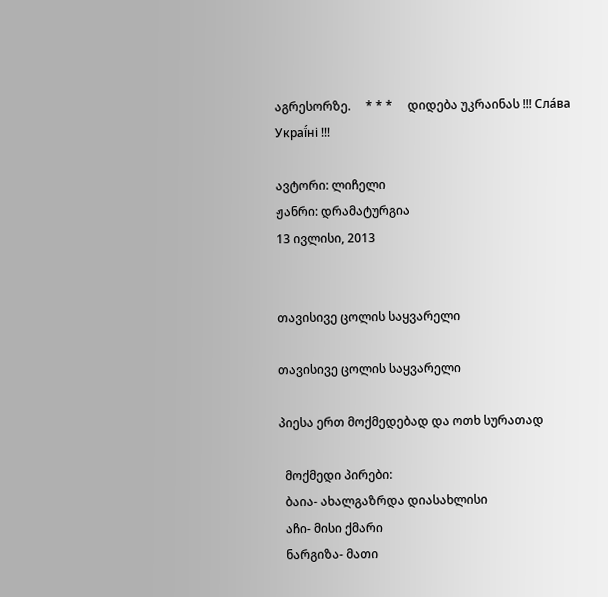აგრესორზე.     * * *     დიდება უკრაინას !!! Сла́ва Украї́ні !!!

ავტორი: ლიჩელი
ჟანრი: დრამატურგია
13 ივლისი, 2013


თავისივე ცოლის საყვარელი

თავისივე ცოლის საყვარელი

პიესა ერთ მოქმედებად და ოთხ სურათად

  მოქმედი პირები:
  ბაია- ახალგაზრდა დიასახლისი
  აჩი- მისი ქმარი
  ნარგიზა- მათი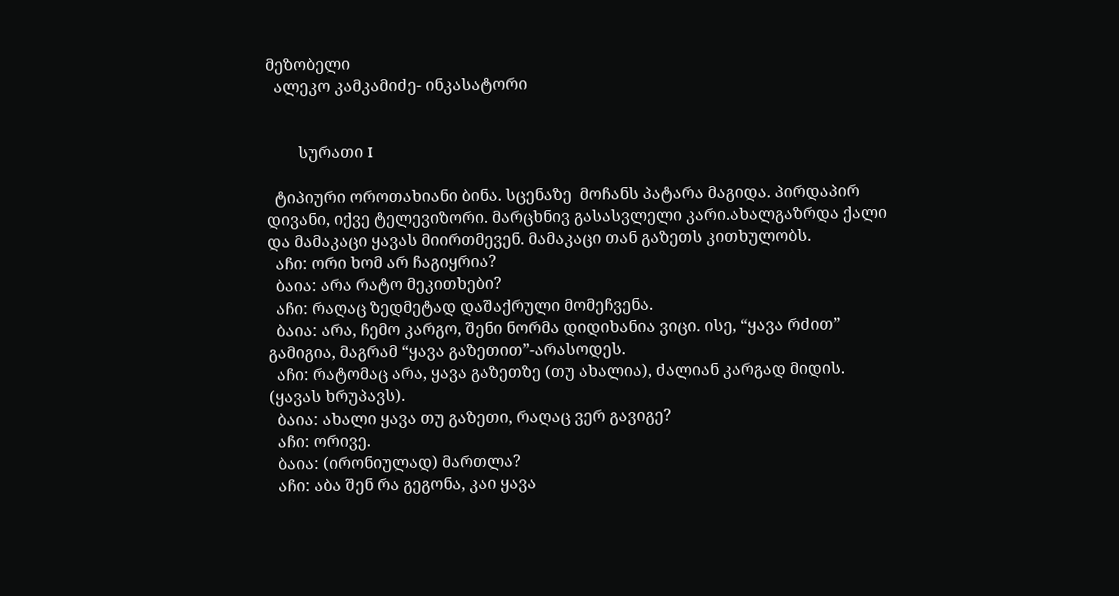მეზობელი
  ალეკო კამკამიძე- ინკასატორი


        სურათი I

  ტიპიური ოროთახიანი ბინა. სცენაზე  მოჩანს პატარა მაგიდა. პირდაპირ დივანი, იქვე ტელევიზორი. მარცხნივ გასასვლელი კარი.ახალგაზრდა ქალი და მამაკაცი ყავას მიირთმევენ. მამაკაცი თან გაზეთს კითხულობს.
  აჩი: ორი ხომ არ ჩაგიყრია?
  ბაია: არა რატო მეკითხები?
  აჩი: რაღაც ზედმეტად დაშაქრული მომეჩვენა.
  ბაია: არა, ჩემო კარგო, შენი ნორმა დიდიხანია ვიცი. ისე, “ყავა რძით” გამიგია, მაგრამ “ყავა გაზეთით”-არასოდეს.
  აჩი: რატომაც არა, ყავა გაზეთზე (თუ ახალია), ძალიან კარგად მიდის. (ყავას ხრუპავს).
  ბაია: ახალი ყავა თუ გაზეთი, რაღაც ვერ გავიგე?
  აჩი: ორივე.
  ბაია: (ირონიულად) მართლა?
  აჩი: აბა შენ რა გეგონა, კაი ყავა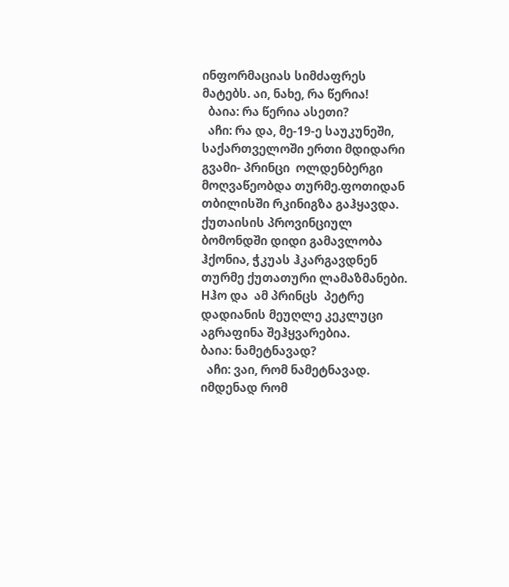ინფორმაციას სიმძაფრეს მატებს. აი, ნახე, რა წერია!
  ბაია: რა წერია ასეთი?
  აჩი: რა და, მე-19-ე საუკუნეში, საქართველოში ერთი მდიდარი გვამი- პრინცი  ოლდენბერგი მოღვაწეობდა თურმე.ფოთიდან თბილისში რკინიგზა გაჰყავდა. ქუთაისის პროვინციულ ბომონდში დიდი გამავლობა ჰქონია, ჭკუას ჰკარგავდნენ  თურმე ქუთათური ლამაზმანები. Hჰო და  ამ პრინცს  პეტრე დადიანის მეუღლე კეკლუცი აგრაფინა შეჰყვარებია.
ბაია: ნამეტნავად?
  აჩი: ვაი, რომ ნამეტნავად. იმდენად რომ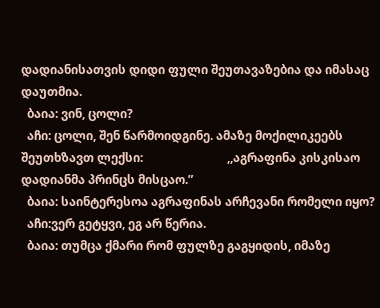დადიანისათვის დიდი ფული შეუთავაზებია და იმასაც დაუთმია.
  ბაია: ვინ, ცოლი?
  აჩი: ცოლი, შენ წარმოიდგინე. ამაზე მოქილიკეებს შეუთხზავთ ლექსი:                            ,,აგრაფინა კისკისაო                                                                დადიანმა პრინცს მისცაო.”
  ბაია: საინტერესოა აგრაფინას არჩევანი რომელი იყო?
  აჩი:ვერ გეტყვი, ეგ არ წერია.
  ბაია: თუმცა ქმარი რომ ფულზე გაგყიდის, იმაზე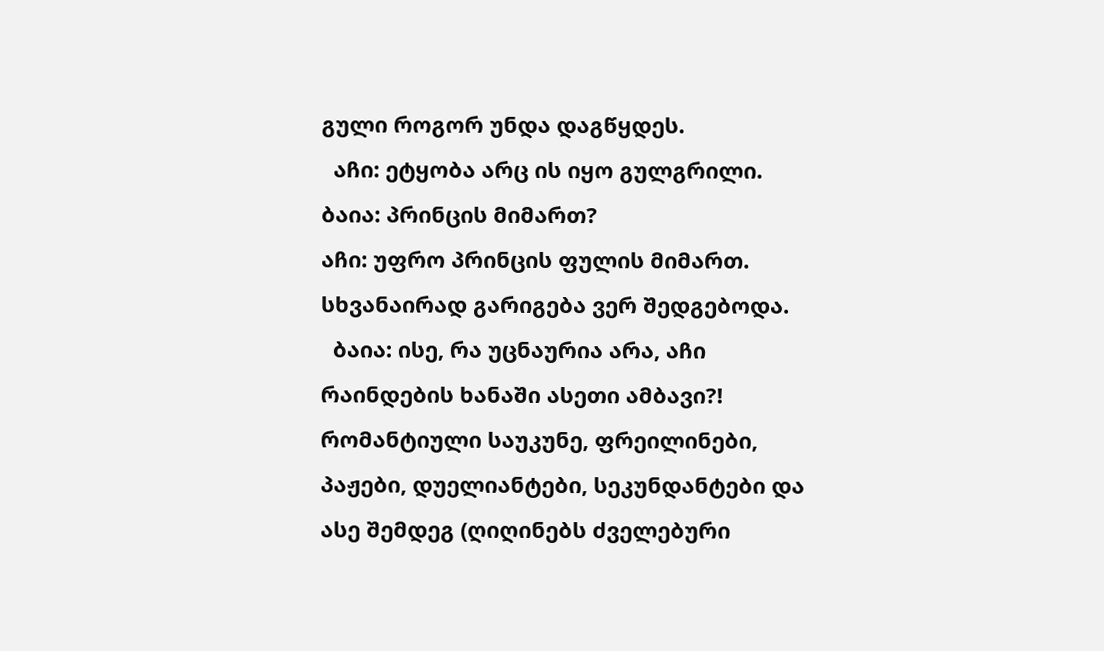გული როგორ უნდა დაგწყდეს.
  აჩი: ეტყობა არც ის იყო გულგრილი.
ბაია: პრინცის მიმართ?
აჩი: უფრო პრინცის ფულის მიმართ. სხვანაირად გარიგება ვერ შედგებოდა.
  ბაია: ისე, რა უცნაურია არა, აჩი რაინდების ხანაში ასეთი ამბავი?! რომანტიული საუკუნე, ფრეილინები, პაჟები, დუელიანტები, სეკუნდანტები და ასე შემდეგ (ღიღინებს ძველებური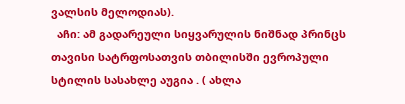ვალსის მელოდიას).
  აჩი: ამ გადარეული სიყვარულის ნიშნად პრინცს თავისი სატრფოსათვის თბილისში ევროპული სტილის სასახლე აუგია . ( ახლა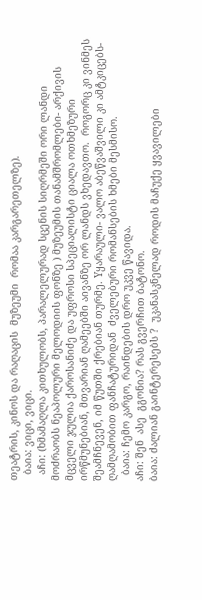თეატრის, კინოს და რაღაცის  მუზეუმი  რომაა კარგარეთელზე).
  ბაია: ვიცი, ვიცი.
  აჩი: (ხმამაღლა კითხულობს, პარალელურად სცენის სიღრმეში ორი ლანდი მოძრაობს ნეაპოლური მელოდიის ფონზე ) მუზეუმის თანამშრომლები- არქივის მცველი ჯულია ქაროსანიძე და უფროსი სპეციალისტი ციალა ოთხმეზური  ირწმუნებიან, მთვარიან ღამეებში აივანზე ორ ლანდს ვხედავთო.  როგორც კი ვინმეს შეამჩნევენ, იმ წუთში ქრებიან თურმე. Yყარაული- ვალო აბეწვაშვილი კი ამტკიცებს- ღამღამობით ფანჩატურიდან  ძველებური რომანსების ხმები მესმისო.
  ბაია: ჩემო კარგო, რაინდების დრო უკვე წავიდა.
აჩი: შენ  ასე  გგონია? რას გვერჩით ბატონო.
ბაია: ძალიან გაინტერესებს ?  უკანასკნელად როდის მაჩუქე ყვავილები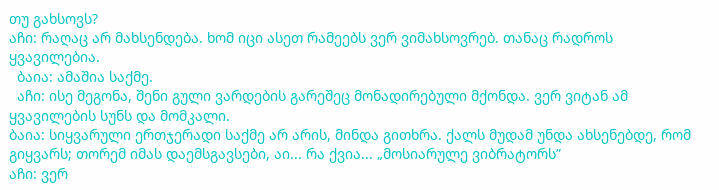თუ გახსოვს?
აჩი: რაღაც არ მახსენდება. ხომ იცი ასეთ რამეებს ვერ ვიმახსოვრებ. თანაც რადროს ყვავილებია.
  ბაია: ამაშია საქმე.
  აჩი: ისე მეგონა, შენი გული ვარდების გარეშეც მონადირებული მქონდა. ვერ ვიტან ამ ყვავილების სუნს და მომკალი.
ბაია: სიყვარული ერთჯერადი საქმე არ არის, მინდა გითხრა. ქალს მუდამ უნდა ახსენებდე, რომ გიყვარს; თორემ იმას დაემსგავსები, აი... რა ქვია... „მოსიარულე ვიბრატორს”
აჩი: ვერ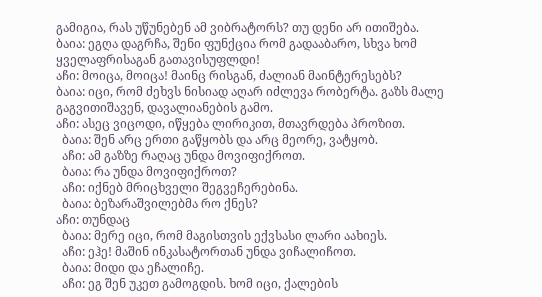გამიგია, რას უწუნებენ ამ ვიბრატორს? თუ დენი არ ითიშება.
ბაია: ეგღა დაგრჩა, შენი ფუნქცია რომ გადააბარო, სხვა ხომ ყველაფრისაგან გათავისუფლდი!
აჩი: მოიცა, მოიცა! მაინც რისგან, ძალიან მაინტერესებს?
ბაია: იცი, რომ ძეხვს ნისიად აღარ იძლევა რობერტა. გაზს მალე გაგვითიშავენ, დავალიანების გამო.
აჩი: ასეც ვიცოდი, იწყება ლირიკით, მთავრდება პროზით.
  ბაია: შენ არც ერთი გაწყობს და არც მეორე, ვატყობ.
  აჩი: ამ გაზზე რაღაც უნდა მოვიფიქროთ.
  ბაია: რა უნდა მოვიფიქროთ?
  აჩი: იქნებ მრიცხველი შეგვეჩერებინა.
  ბაია: ბეზარაშვილებმა რო ქნეს?
აჩი: თუნდაც
  ბაია: მერე იცი, რომ მაგისთვის ექვსასი ლარი აახიეს.
  აჩი: ეჰე! მაშინ ინკასატორთან უნდა ვიჩალიჩოთ.
  ბაია: მიდი და ეჩალიჩე.
  აჩი: ეგ შენ უკეთ გამოგდის. ხომ იცი, ქალების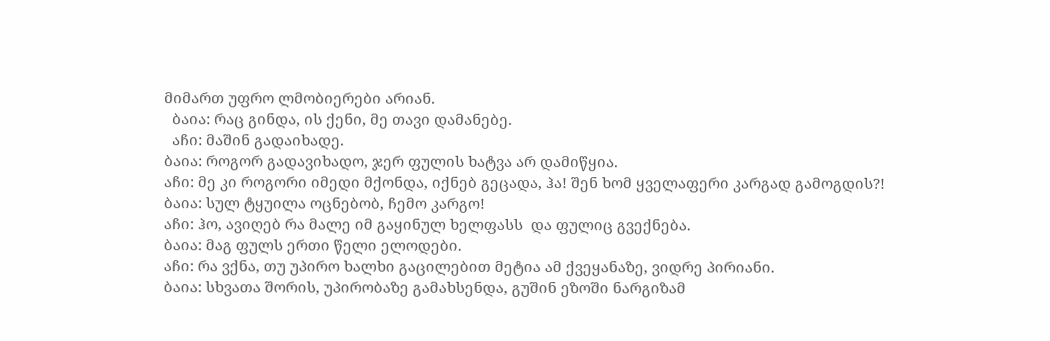მიმართ უფრო ლმობიერები არიან.
  ბაია: რაც გინდა, ის ქენი, მე თავი დამანებე.
  აჩი: მაშინ გადაიხადე.
ბაია: როგორ გადავიხადო, ჯერ ფულის ხატვა არ დამიწყია.
აჩი: მე კი როგორი იმედი მქონდა, იქნებ გეცადა, ჰა! შენ ხომ ყველაფერი კარგად გამოგდის?!
ბაია: სულ ტყუილა ოცნებობ, ჩემო კარგო!
აჩი: ჰო, ავიღებ რა მალე იმ გაყინულ ხელფასს  და ფულიც გვექნება.
ბაია: მაგ ფულს ერთი წელი ელოდები.
აჩი: რა ვქნა, თუ უპირო ხალხი გაცილებით მეტია ამ ქვეყანაზე, ვიდრე პირიანი.
ბაია: სხვათა შორის, უპირობაზე გამახსენდა, გუშინ ეზოში ნარგიზამ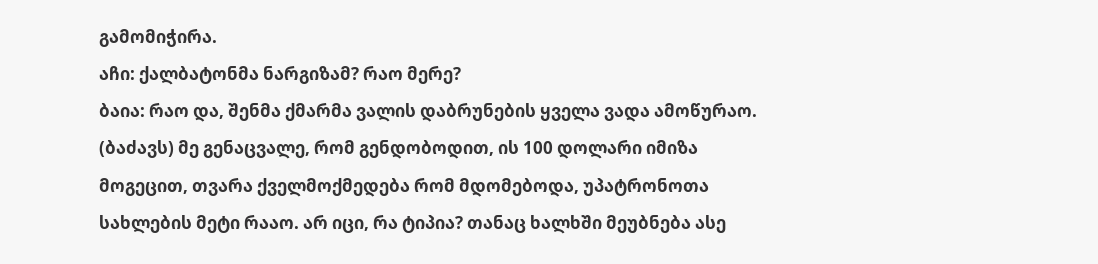გამომიჭირა.
აჩი: ქალბატონმა ნარგიზამ? რაო მერე?
ბაია: რაო და, შენმა ქმარმა ვალის დაბრუნების ყველა ვადა ამოწურაო. (ბაძავს) მე გენაცვალე, რომ გენდობოდით, ის 100 დოლარი იმიზა მოგეცით, თვარა ქველმოქმედება რომ მდომებოდა, უპატრონოთა სახლების მეტი რააო. არ იცი, რა ტიპია? თანაც ხალხში მეუბნება ასე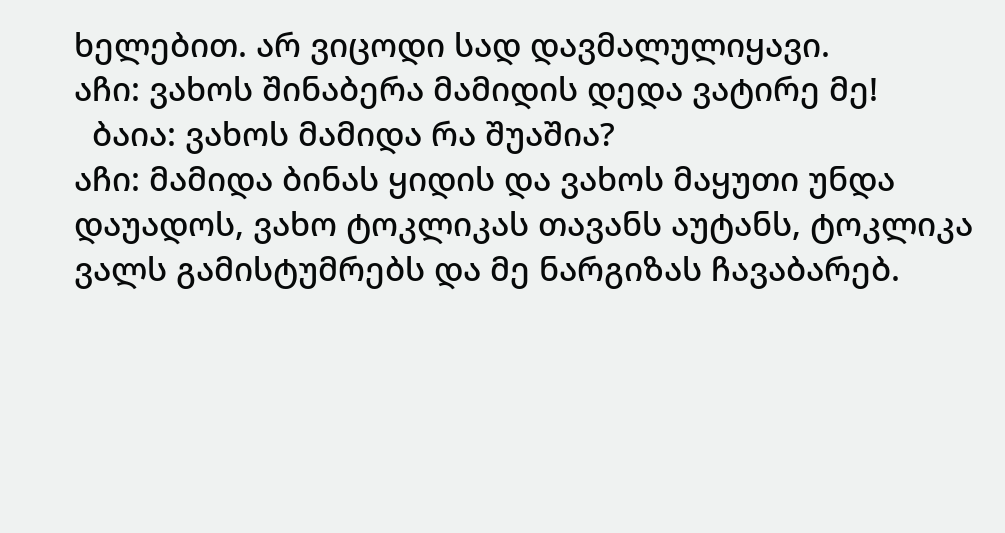ხელებით. არ ვიცოდი სად დავმალულიყავი.
აჩი: ვახოს შინაბერა მამიდის დედა ვატირე მე!
  ბაია: ვახოს მამიდა რა შუაშია?
აჩი: მამიდა ბინას ყიდის და ვახოს მაყუთი უნდა დაუადოს, ვახო ტოკლიკას თავანს აუტანს, ტოკლიკა ვალს გამისტუმრებს და მე ნარგიზას ჩავაბარებ.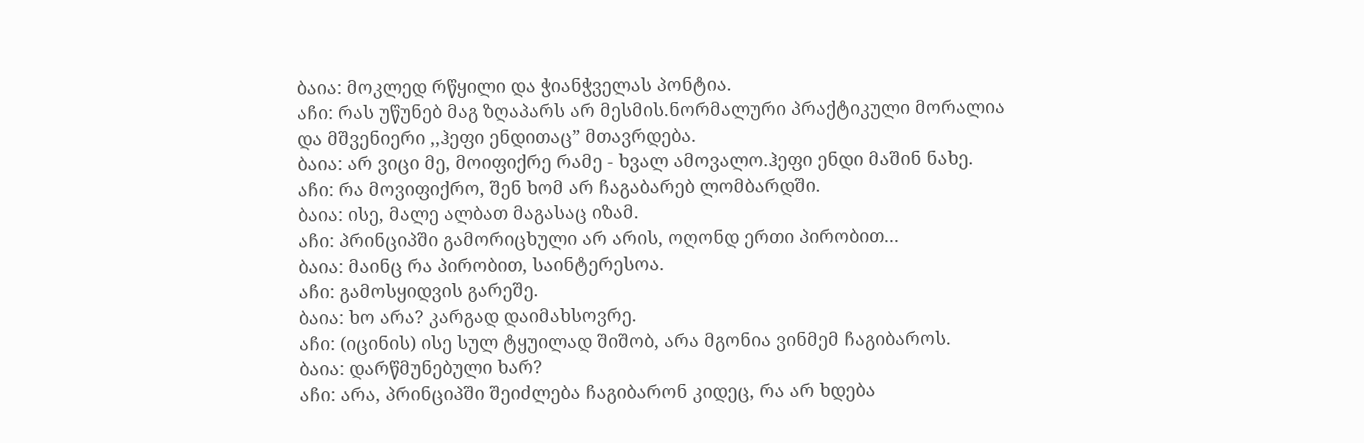ბაია: მოკლედ რწყილი და ჭიანჭველას პონტია.
აჩი: რას უწუნებ მაგ ზღაპარს არ მესმის.ნორმალური პრაქტიკული მორალია და მშვენიერი ,,ჰეფი ენდითაც” მთავრდება.
ბაია: არ ვიცი მე, მოიფიქრე რამე - ხვალ ამოვალო.ჰეფი ენდი მაშინ ნახე.
აჩი: რა მოვიფიქრო, შენ ხომ არ ჩაგაბარებ ლომბარდში.
ბაია: ისე, მალე ალბათ მაგასაც იზამ.
აჩი: პრინციპში გამორიცხული არ არის, ოღონდ ერთი პირობით...
ბაია: მაინც რა პირობით, საინტერესოა.
აჩი: გამოსყიდვის გარეშე.
ბაია: ხო არა? კარგად დაიმახსოვრე.
აჩი: (იცინის) ისე სულ ტყუილად შიშობ, არა მგონია ვინმემ ჩაგიბაროს.
ბაია: დარწმუნებული ხარ?
აჩი: არა, პრინციპში შეიძლება ჩაგიბარონ კიდეც, რა არ ხდება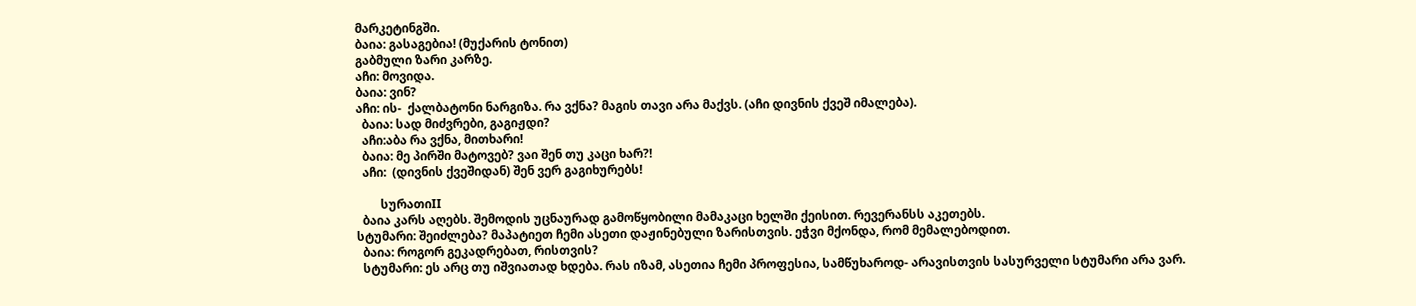მარკეტინგში.
ბაია: გასაგებია! (მუქარის ტონით)
გაბმული ზარი კარზე.
აჩი: მოვიდა.
ბაია: ვინ?
აჩი: ის-  ქალბატონი ნარგიზა. რა ვქნა? მაგის თავი არა მაქვს. (აჩი დივნის ქვეშ იმალება).
  ბაია: სად მიძვრები, გაგიჟდი?
  აჩი:აბა რა ვქნა, მითხარი!
  ბაია: მე პირში მატოვებ? ვაი შენ თუ კაცი ხარ?!
  აჩი:  (დივნის ქვეშიდან) შენ ვერ გაგიხურებს!

        სურათიII
  ბაია კარს აღებს. შემოდის უცნაურად გამოწყობილი მამაკაცი ხელში ქეისით. რევერანსს აკეთებს.
სტუმარი: შეიძლება? მაპატიეთ ჩემი ასეთი დაჟინებული ზარისთვის. ეჭვი მქონდა, რომ მემალებოდით.
  ბაია: როგორ გეკადრებათ, რისთვის?
  სტუმარი: ეს არც თუ იშვიათად ხდება. რას იზამ, ასეთია ჩემი პროფესია, სამწუხაროდ- არავისთვის სასურველი სტუმარი არა ვარ.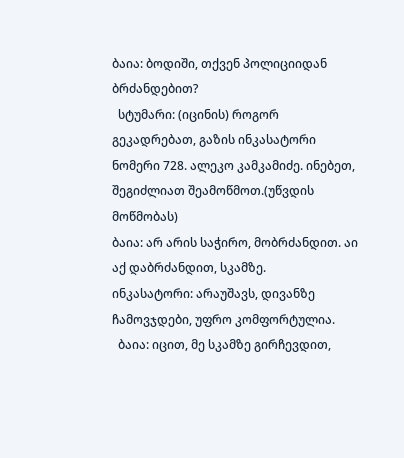ბაია: ბოდიში, თქვენ პოლიციიდან ბრძანდებით?
  სტუმარი: (იცინის) როგორ გეკადრებათ, გაზის ინკასატორი ნომერი 728. ალეკო კამკამიძე. ინებეთ, შეგიძლიათ შეამოწმოთ.(უწვდის მოწმობას)
ბაია: არ არის საჭირო, მობრძანდით. აი აქ დაბრძანდით, სკამზე.
ინკასატორი: არაუშავს, დივანზე ჩამოვჯდები, უფრო კომფორტულია.
  ბაია: იცით, მე სკამზე გირჩევდით,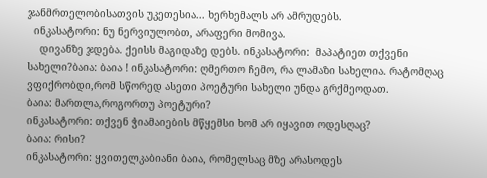ჯანმრთელობისათვის უკეთესია... ხერხემალს არ ამრუდებს.
  ინკასატორი: ნუ ნერვიულობთ, არაფერი მომივა.
    დივანზე ჯდება. ქეისს მაგიდაზე დებს. ინკასატორი:  მაპატიეთ თქვენი სახელი?ბაია: ბაია ! ინკასატორი: ღმერთო ჩემო, რა ლამაზი სახელია. რატომღაც ვფიქრობდი,რომ სწორედ ასეთი პოეტური სახელი უნდა გრქმეოდათ.
ბაია: მართლა,როგორთუ პოეტური?
ინკასატორი: თქვენ ჭიამაიების მწყემსი ხომ არ იყავით ოდესღაც?
ბაია: რისი?
ინკასატორი: ყვითელკაბიანი ბაია, რომელსაც მზე არასოდეს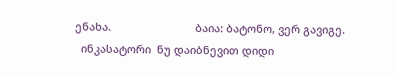ენახა.                            ბაია: ბატონო, ვერ გავიგე.
  ინკასატორი  ნუ დაიბნევით დიდი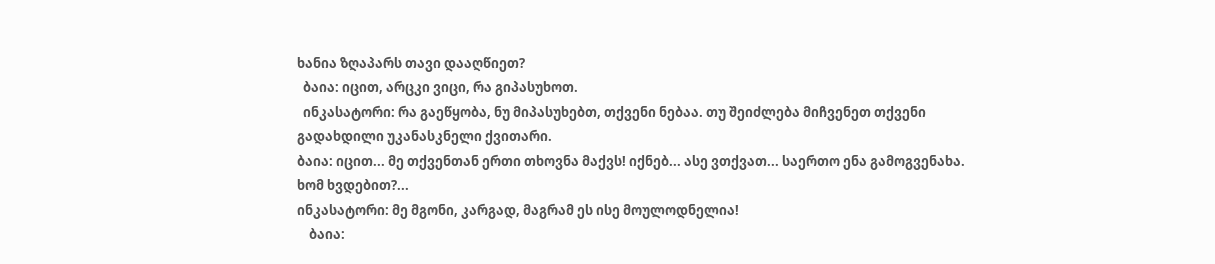ხანია ზღაპარს თავი დააღწიეთ?
  ბაია: იცით, არცკი ვიცი, რა გიპასუხოთ.
  ინკასატორი: რა გაეწყობა, ნუ მიპასუხებთ, თქვენი ნებაა. თუ შეიძლება მიჩვენეთ თქვენი გადახდილი უკანასკნელი ქვითარი.
ბაია: იცით... მე თქვენთან ერთი თხოვნა მაქვს! იქნებ... ასე ვთქვათ... საერთო ენა გამოგვენახა. ხომ ხვდებით?...
ინკასატორი: მე მგონი, კარგად, მაგრამ ეს ისე მოულოდნელია!
    ბაია: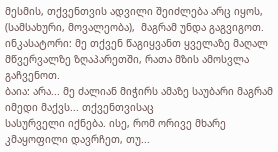მესმის, თქვენთვის ადვილი შეიძლება არც იყოს, (სამსახური, მოვალეობა),  მაგრამ უნდა გაგვიგოთ.
ინკასატორი: მე თქვენ წაგიყვანთ ყველაზე მაღალ მწვერვალზე ზღაპარეთში, რათა მზის ამოსვლა გაჩვენოთ.
ბაია: არა... მე ძალიან მიჭირს ამაზე საუბარი მაგრამ იმედი მაქვს... თქვენთვისაც
სასურველი იქნება. ისე, რომ ორივე მხარე კმაყოფილი დავრჩეთ, თუ...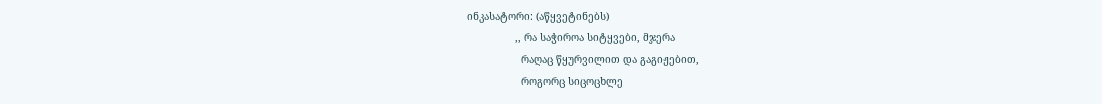ინკასატორი: (აწყვეტინებს)
                ,, რა საჭიროა სიტყვები, მჯერა
                  რაღაც წყურვილით და გაგიჟებით,
                  როგორც სიცოცხლე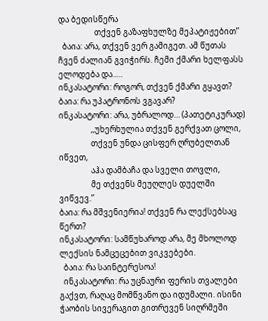და ბედისწერა
                  თქვენ გაზაფხულზე მეპატიჟებით”
  ბაია: არა, თქვენ ვერ გამიგეთ. ამ წუთას ჩვენ ძალიან გვიჭირს. ჩემი ქმარი ხელფასს ელოდება და..…
ინკასატორი: როგორ, თქვენ ქმარი გყავთ?
ბაია: რა უპატრონოს ვგავარ?
ინკასატორი: არა, უბრალოდ… (პათეტიკურად)
                ,,უხერხულია თქვენ გერქვათ ცოლი,
                თქვენ უნდა ცისფერ ღრუბელთან იწვეთ,
                აჰა დამბაჩა და სველი თოვლი,
                მე თქვენს მეუღლეს დუელში ვიწვევ.”
ბაია: რა მშვენიერია! თქვენ რა ლექსებსაც წერთ?
ინკასატორი: სამწუხაროდ არა, მე მხოლოდ ლექსის ნამცეცებით ვიკვებები.
  ბაია: რა საინტერესოა!
  ინკასატორი: რა უცნაური ფერის თვალები გაქვთ, რაღაც მომწვანო და იდუმალი. ისინი ჭაობის სივერაგით გითრევენ სიღრმეში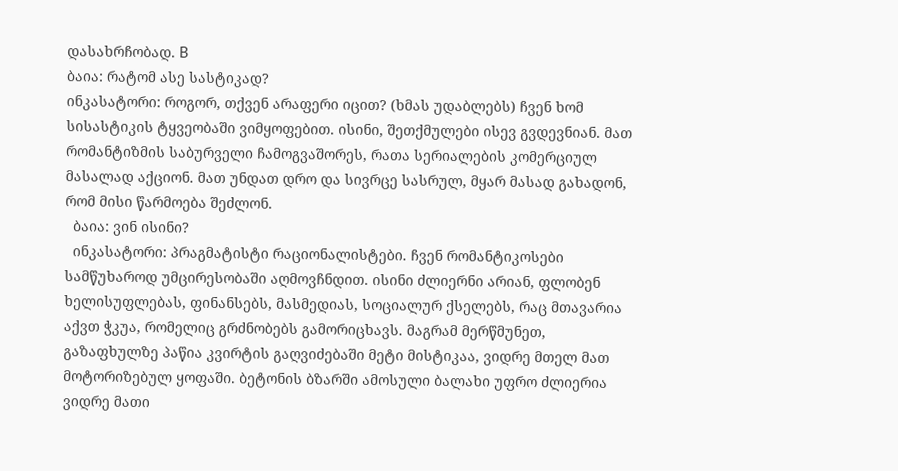დასახრჩობად. B
ბაია: რატომ ასე სასტიკად?
ინკასატორი: როგორ, თქვენ არაფერი იცით? (ხმას უდაბლებს) ჩვენ ხომ სისასტიკის ტყვეობაში ვიმყოფებით. ისინი, შეთქმულები ისევ გვდევნიან. მათ რომანტიზმის საბურველი ჩამოგვაშორეს, რათა სერიალების კომერციულ მასალად აქციონ. მათ უნდათ დრო და სივრცე სასრულ, მყარ მასად გახადონ, რომ მისი წარმოება შეძლონ.
  ბაია: ვინ ისინი?
  ინკასატორი: პრაგმატისტი რაციონალისტები. ჩვენ რომანტიკოსები სამწუხაროდ უმცირესობაში აღმოვჩნდით. ისინი ძლიერნი არიან, ფლობენ ხელისუფლებას, ფინანსებს, მასმედიას, სოციალურ ქსელებს, რაც მთავარია აქვთ ჭკუა, რომელიც გრძნობებს გამორიცხავს. მაგრამ მერწმუნეთ, გაზაფხულზე პაწია კვირტის გაღვიძებაში მეტი მისტიკაა, ვიდრე მთელ მათ მოტორიზებულ ყოფაში. ბეტონის ბზარში ამოსული ბალახი უფრო ძლიერია ვიდრე მათი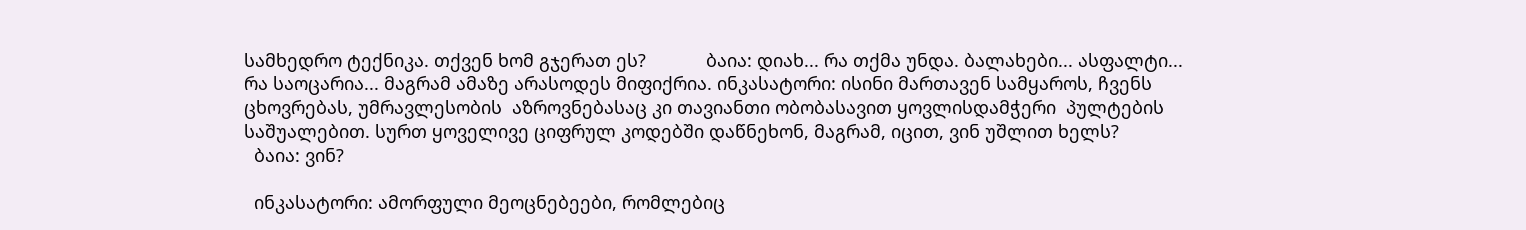სამხედრო ტექნიკა. თქვენ ხომ გჯერათ ეს?            ბაია: დიახ... რა თქმა უნდა. ბალახები... ასფალტი...  რა საოცარია... მაგრამ ამაზე არასოდეს მიფიქრია. ინკასატორი: ისინი მართავენ სამყაროს, ჩვენს ცხოვრებას, უმრავლესობის  აზროვნებასაც კი თავიანთი ობობასავით ყოვლისდამჭერი  პულტების საშუალებით. სურთ ყოველივე ციფრულ კოდებში დაწნეხონ, მაგრამ, იცით, ვინ უშლით ხელს?
  ბაია: ვინ?

  ინკასატორი: ამორფული მეოცნებეები, რომლებიც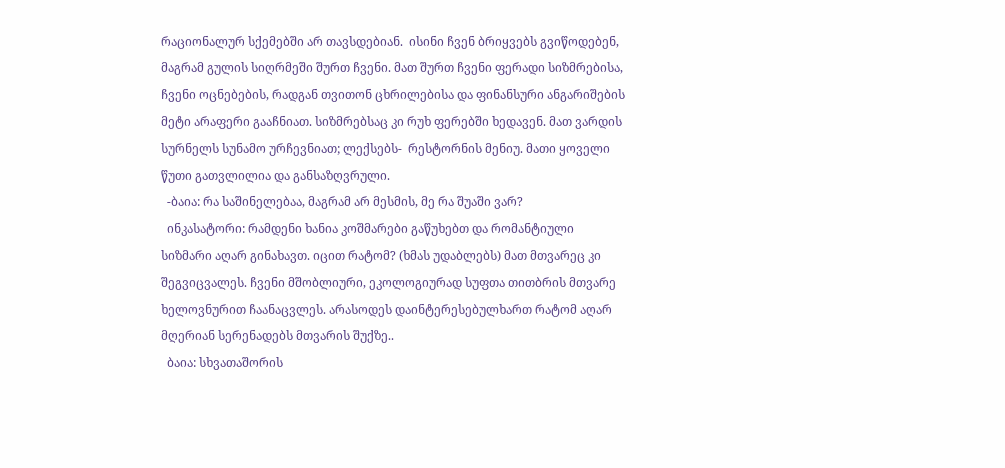რაციონალურ სქემებში არ თავსდებიან.  ისინი ჩვენ ბრიყვებს გვიწოდებენ, მაგრამ გულის სიღრმეში შურთ ჩვენი. მათ შურთ ჩვენი ფერადი სიზმრებისა, ჩვენი ოცნებების, რადგან თვითონ ცხრილებისა და ფინანსური ანგარიშების მეტი არაფერი გააჩნიათ. სიზმრებსაც კი რუხ ფერებში ხედავენ. მათ ვარდის სურნელს სუნამო ურჩევნიათ; ლექსებს-  რესტორნის მენიუ. მათი ყოველი წუთი გათვლილია და განსაზღვრული.
  -ბაია: რა საშინელებაა, მაგრამ არ მესმის, მე რა შუაში ვარ?
  ინკასატორი: რამდენი ხანია კოშმარები გაწუხებთ და რომანტიული სიზმარი აღარ გინახავთ. იცით რატომ? (ხმას უდაბლებს) მათ მთვარეც კი შეგვიცვალეს. ჩვენი მშობლიური, ეკოლოგიურად სუფთა თითბრის მთვარე ხელოვნურით ჩაანაცვლეს. არასოდეს დაინტერესებულხართ რატომ აღარ მღერიან სერენადებს მთვარის შუქზე..
  ბაია: სხვათაშორის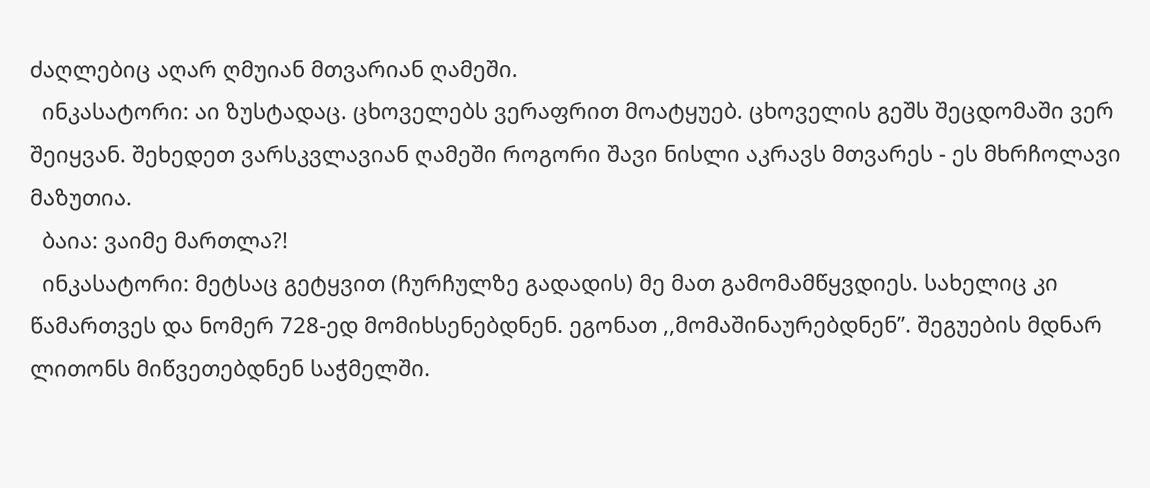ძაღლებიც აღარ ღმუიან მთვარიან ღამეში.
  ინკასატორი: აი ზუსტადაც. ცხოველებს ვერაფრით მოატყუებ. ცხოველის გეშს შეცდომაში ვერ შეიყვან. შეხედეთ ვარსკვლავიან ღამეში როგორი შავი ნისლი აკრავს მთვარეს - ეს მხრჩოლავი მაზუთია.
  ბაია: ვაიმე მართლა?!
  ინკასატორი: მეტსაც გეტყვით (ჩურჩულზე გადადის) მე მათ გამომამწყვდიეს. სახელიც კი წამართვეს და ნომერ 728-ედ მომიხსენებდნენ. ეგონათ ,,მომაშინაურებდნენ”. შეგუების მდნარ ლითონს მიწვეთებდნენ საჭმელში.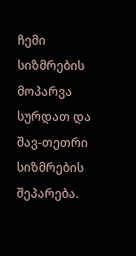ჩემი სიზმრების მოპარვა სურდათ და შავ-თეთრი სიზმრების შეპარება.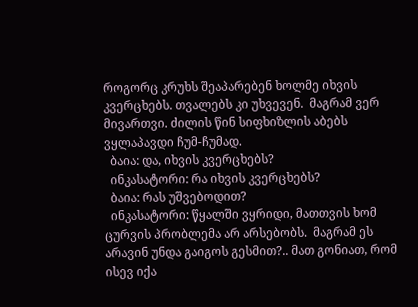როგორც კრუხს შეაპარებენ ხოლმე იხვის კვერცხებს. თვალებს კი უხვევენ.  მაგრამ ვერ მივართვი. ძილის წინ სიფხიზლის აბებს ვყლაპავდი ჩუმ-ჩუმად.
  ბაია: და, იხვის კვერცხებს?
  ინკასატორი: რა იხვის კვერცხებს?
  ბაია: რას უშვებოდით?
  ინკასატორი: წყალში ვყრიდი, მათთვის ხომ ცურვის პრობლემა არ არსებობს.  მაგრამ ეს არავინ უნდა გაიგოს გესმით?.. მათ გონიათ, რომ ისევ იქა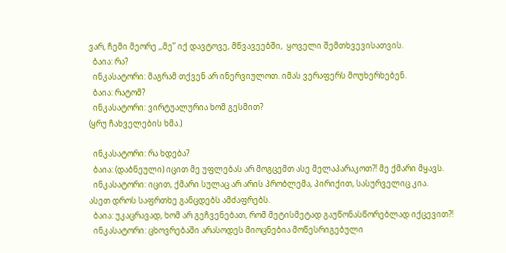ვარ, ჩემი მეორე ,,მე” იქ დავტოვე, მწვავეებში,  ყოველი შემთხვევისათვის.
  ბაია: რა?
  ინკასატორი: მაგრამ თქვენ არ ინერვიულოთ. იმას ვერაფერს მოუხერხებენ.
  ბაია: რატომ?
  ინკასატორი: ვირტუალურია ხომ გესმით?
(ყრუ ჩახველების ხმა.)

  ინკასატორი: რა ხდება?
  ბაია: (დაბნეული) იცით მე უფლებას არ მოგცემთ ასე მელაპარაკოთ?! მე ქმარი მყავს.
  ინკასატორი: იცით, ქმარი სულაც არ არის პრობლემა, პირიქით, სასურველიც კია.
ასეთ დროს საფრთხე განცდებს ამძაფრებს.
  ბაია: უკაცრავად, ხომ არ გეჩვენებათ, რომ მეტისმეტად გაუწონასწორებლად იქცევით?!
  ინკასატორი: ცხოვრებაში არასოდეს მიოცნებია მოწესრიგებული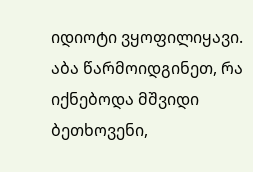იდიოტი ვყოფილიყავი. აბა წარმოიდგინეთ, რა იქნებოდა მშვიდი ბეთხოვენი,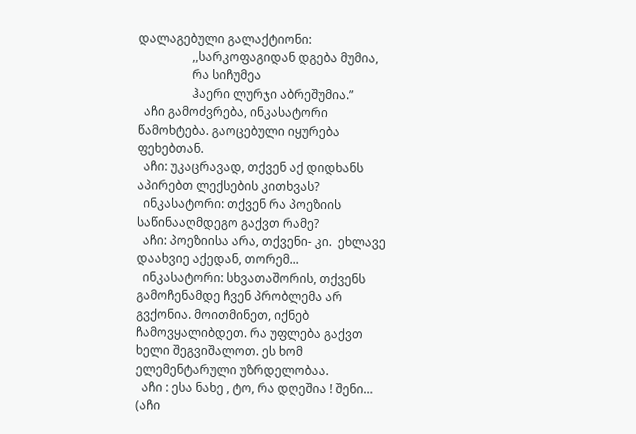დალაგებული გალაქტიონი:
                  ,,სარკოფაგიდან დგება მუმია,
                  რა სიჩუმეა
                  ჰაერი ლურჯი აბრეშუმია.”
  აჩი გამოძვრება, ინკასატორი წამოხტება. გაოცებული იყურება ფეხებთან.
  აჩი: უკაცრავად, თქვენ აქ დიდხანს აპირებთ ლექსების კითხვას?
  ინკასატორი: თქვენ რა პოეზიის საწინააღმდეგო გაქვთ რამე?
  აჩი: პოეზიისა არა, თქვენი- კი.  ეხლავე დაახვიე აქედან, თორემ...
  ინკასატორი: სხვათაშორის, თქვენს გამოჩენამდე ჩვენ პრობლემა არ გვქონია. მოითმინეთ, იქნებ ჩამოვყალიბდეთ. რა უფლება გაქვთ ხელი შეგვიშალოთ. ეს ხომ ელემენტარული უზრდელობაა.
  აჩი : ესა ნახე , ტო, რა დღეშია ! შენი…  (აჩი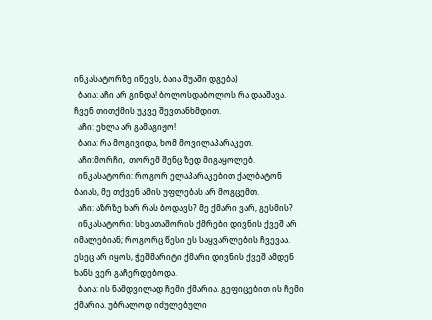ინკასატორზე იწევს, ბაია შუაში დგება)
  ბაია: აჩი არ გინდა! ბოლოსდაბოლოს რა დააშავა. ჩვენ თითქმის უკვე შევთანხმდით.
  აჩი: ეხლა არ გამაგიჟო!
  ბაია: რა მოგივიდა, ხომ მოვილაპარაკეთ.
  აჩი:მორჩი,  თორემ შენც ზედ მიგაყოლებ.
  ინკასატორი: როგორ ელაპარაკებით ქალბატონ ბაიას, მე თქვენ ამის უფლებას არ მოგცემთ.
  აჩი: აზრზე ხარ რას ბოდავს? მე ქმარი ვარ, გესმის?
  ინკასატორი: სხვათაშორის ქმრები დივნის ქვეშ არ იმალებიან; როგორც წესი ეს საყვარლების ჩვევაა. ესეც არ იყოს, ჭეშმარიტი ქმარი დივნის ქვეშ ამდენ ხანს ვერ გაჩერდებოდა.
  ბაია: ის ნამდვილად ჩემი ქმარია. გეფიცებით ის ჩემი ქმარია. უბრალოდ იძულებული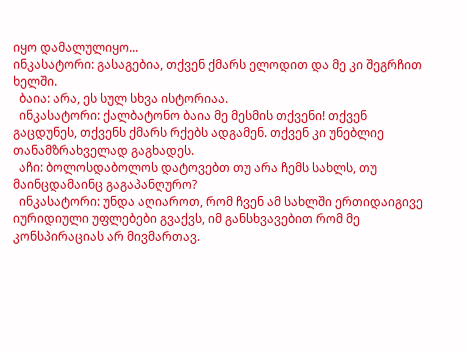იყო დამალულიყო...
ინკასატორი: გასაგებია, თქვენ ქმარს ელოდით და მე კი შეგრჩით ხელში.
  ბაია: არა, ეს სულ სხვა ისტორიაა.
  ინკასატორი: ქალბატონო ბაია მე მესმის თქვენი! თქვენ გაცდუნეს, თქვენს ქმარს რქებს ადგამენ. თქვენ კი უნებლიე თანამზრახველად გაგხადეს.
  აჩი: ბოლოსდაბოლოს დატოვებთ თუ არა ჩემს სახლს, თუ მაინცდამაინც გაგაპანღურო?
  ინკასატორი: უნდა აღიაროთ, რომ ჩვენ ამ სახლში ერთიდაიგივე იურიდიული უფლებები გვაქვს, იმ განსხვავებით რომ მე კონსპირაციას არ მივმართავ.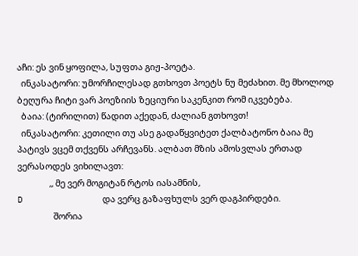აჩი: ეს ვინ ყოფილა, სუფთა გიჟ-პოეტა.
  ინკასატორი: უმორჩილესად გთხოვთ პოეტს ნუ მეძახით. მე მხოლოდ ბეღურა ჩიტი ვარ პოეზიის ზეციური საკენკით რომ იკვებება.
  ბაია: (ტირილით) წადით აქედან, ძალიან გთხოვთ!
  ინკასატორი: კეთილი თუ ასე გადაწყვიტეთ ქალბატონო ბაია მე პატივს ვცემ თქვენს არჩევანს. ალბათ მზის ამოსვლას ერთად ვერასოდეს ვიხილავთ:
                ,, მე ვერ მოგიტან რტოს იასამნის,
D                და ვერც გაზაფხულს ვერ დაგპირდები.
                  შორია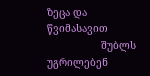ზეცა და წვიმასავით
                  შუბლს უგრილებენ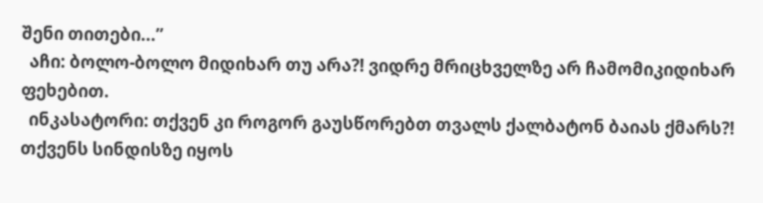შენი თითები...”
  აჩი: ბოლო-ბოლო მიდიხარ თუ არა?! ვიდრე მრიცხველზე არ ჩამომიკიდიხარ ფეხებით.
  ინკასატორი: თქვენ კი როგორ გაუსწორებთ თვალს ქალბატონ ბაიას ქმარს?! თქვენს სინდისზე იყოს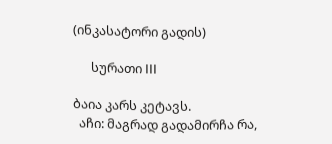(ინკასატორი გადის)

      სურათი III

ბაია კარს კეტავს.
  აჩი: მაგრად გადამირჩა რა,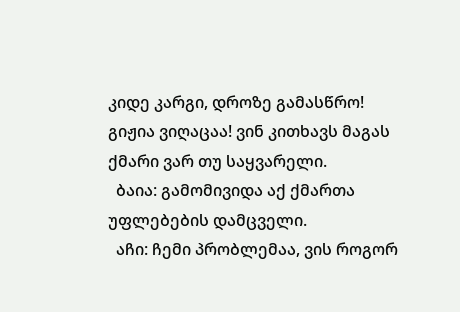კიდე კარგი, დროზე გამასწრო! გიჟია ვიღაცაა! ვინ კითხავს მაგას ქმარი ვარ თუ საყვარელი.
  ბაია: გამომივიდა აქ ქმართა უფლებების დამცველი.
  აჩი: ჩემი პრობლემაა, ვის როგორ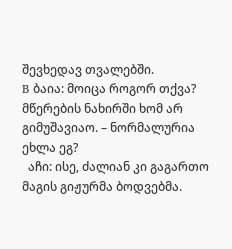შევხედავ თვალებში.
B ბაია: მოიცა როგორ თქვა? მწერების ნახირში ხომ არ გიმუშავიაო. – ნორმალურია ეხლა ეგ?
  აჩი: ისე, ძალიან კი გაგართო მაგის გიჟურმა ბოდვებმა.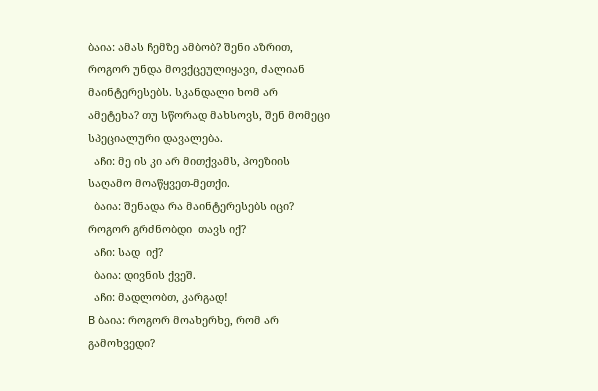ბაია: ამას ჩემზე ამბობ? შენი აზრით, როგორ უნდა მოვქცეულიყავი, ძალიან მაინტერესებს. სკანდალი ხომ არ ამეტეხა? თუ სწორად მახსოვს, შენ მომეცი სპეციალური დავალება.
  აჩი: მე ის კი არ მითქვამს, პოეზიის საღამო მოაწყვეთ-მეთქი.
  ბაია: შენადა რა მაინტერესებს იცი? როგორ გრძნობდი  თავს იქ?
  აჩი: სად  იქ?
  ბაია: დივნის ქვეშ.
  აჩი: მადლობთ, კარგად!
B ბაია: როგორ მოახერხე, რომ არ გამოხვედი?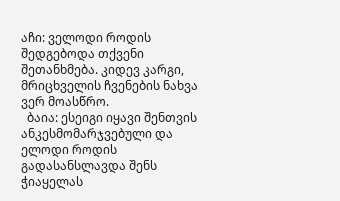აჩი: ველოდი როდის შედგებოდა თქვენი შეთანხმება. კიდევ კარგი, მრიცხველის ჩვენების ნახვა ვერ მოასწრო.
  ბაია: ესეიგი იყავი შენთვის ანკესმომარჯვებული და ელოდი როდის გადასანსლავდა შენს ჭიაყელას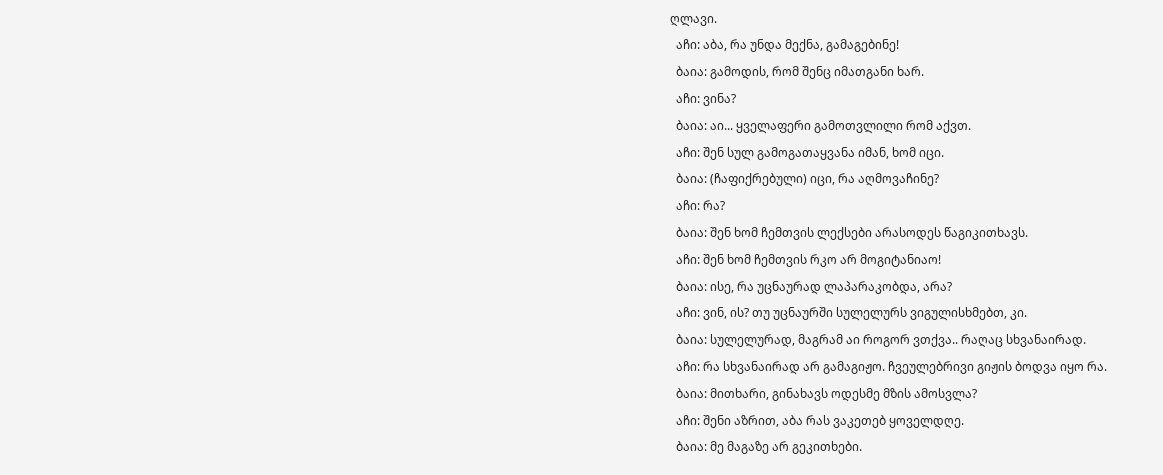ღლავი.
  აჩი: აბა, რა უნდა მექნა, გამაგებინე!
  ბაია: გამოდის, რომ შენც იმათგანი ხარ.
  აჩი: ვინა?
  ბაია: აი... ყველაფერი გამოთვლილი რომ აქვთ.
  აჩი: შენ სულ გამოგათაყვანა იმან, ხომ იცი.
  ბაია: (ჩაფიქრებული) იცი, რა აღმოვაჩინე?
  აჩი: რა?
  ბაია: შენ ხომ ჩემთვის ლექსები არასოდეს წაგიკითხავს.
  აჩი: შენ ხომ ჩემთვის რკო არ მოგიტანიაო!
  ბაია: ისე, რა უცნაურად ლაპარაკობდა, არა?
  აჩი: ვინ, ის? თუ უცნაურში სულელურს ვიგულისხმებთ, კი.
  ბაია: სულელურად, მაგრამ აი როგორ ვთქვა.. რაღაც სხვანაირად.
  აჩი: რა სხვანაირად არ გამაგიჟო. ჩვეულებრივი გიჟის ბოდვა იყო რა.
  ბაია: მითხარი, გინახავს ოდესმე მზის ამოსვლა?
  აჩი: შენი აზრით, აბა რას ვაკეთებ ყოველდღე.
  ბაია: მე მაგაზე არ გეკითხები.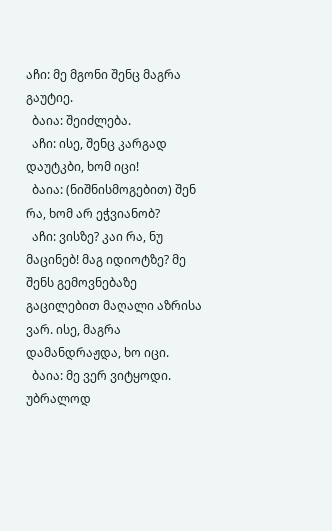აჩი: მე მგონი შენც მაგრა გაუტიე.
  ბაია: შეიძლება.
  აჩი: ისე, შენც კარგად დაუტკბი, ხომ იცი!
  ბაია: (ნიშნისმოგებით) შენ რა, ხომ არ ეჭვიანობ?
  აჩი: ვისზე? კაი რა, ნუ მაცინებ! მაგ იდიოტზე? მე შენს გემოვნებაზე გაცილებით მაღალი აზრისა ვარ. ისე, მაგრა დამანდრაჟდა, ხო იცი.
  ბაია: მე ვერ ვიტყოდი. უბრალოდ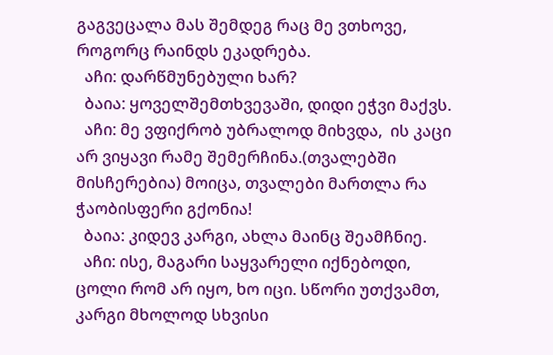გაგვეცალა მას შემდეგ რაც მე ვთხოვე, როგორც რაინდს ეკადრება.
  აჩი: დარწმუნებული ხარ?
  ბაია: ყოველშემთხვევაში, დიდი ეჭვი მაქვს.
  აჩი: მე ვფიქრობ უბრალოდ მიხვდა,  ის კაცი არ ვიყავი რამე შემერჩინა.(თვალებში მისჩერებია) მოიცა, თვალები მართლა რა ჭაობისფერი გქონია!
  ბაია: კიდევ კარგი, ახლა მაინც შეამჩნიე.
  აჩი: ისე, მაგარი საყვარელი იქნებოდი, ცოლი რომ არ იყო, ხო იცი. სწორი უთქვამთ, კარგი მხოლოდ სხვისი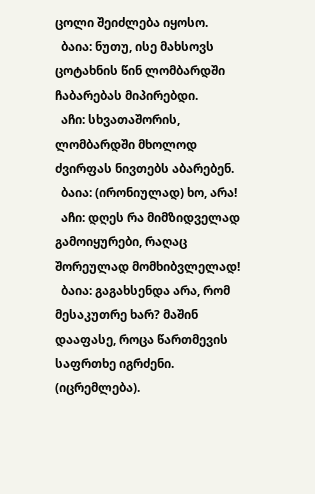ცოლი შეიძლება იყოსო.
  ბაია: ნუთუ, ისე მახსოვს ცოტახნის წინ ლომბარდში ჩაბარებას მიპირებდი.
  აჩი: სხვათაშორის, ლომბარდში მხოლოდ ძვირფას ნივთებს აბარებენ.
  ბაია: (ირონიულად) ხო, არა!
  აჩი: დღეს რა მიმზიდველად გამოიყურები, რაღაც შორეულად მომხიბვლელად!
  ბაია: გაგახსენდა არა, რომ მესაკუთრე ხარ? მაშინ დააფასე, როცა წართმევის საფრთხე იგრძენი. (იცრემლება).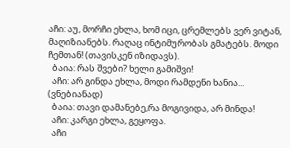აჩი: აუ, მორჩი ეხლა, ხომ იცი, ცრემლებს ვერ ვიტან, მაღიზიანებს. რაღაც ინტიმურობას გმატებს. მოდი ჩემთან! (თავისკენ იზიდავს).
  ბაია: რას შვები? ხელი გამიშვი!
  აჩი: არ გინდა ეხლა, მოდი რამდენი ხანია... (ვნებიანად)
  ბაია: თავი დამანებე,რა მოგივიდა, არ მინდა!
  აჩი: კარგი ეხლა, გეყოფა.
  აჩი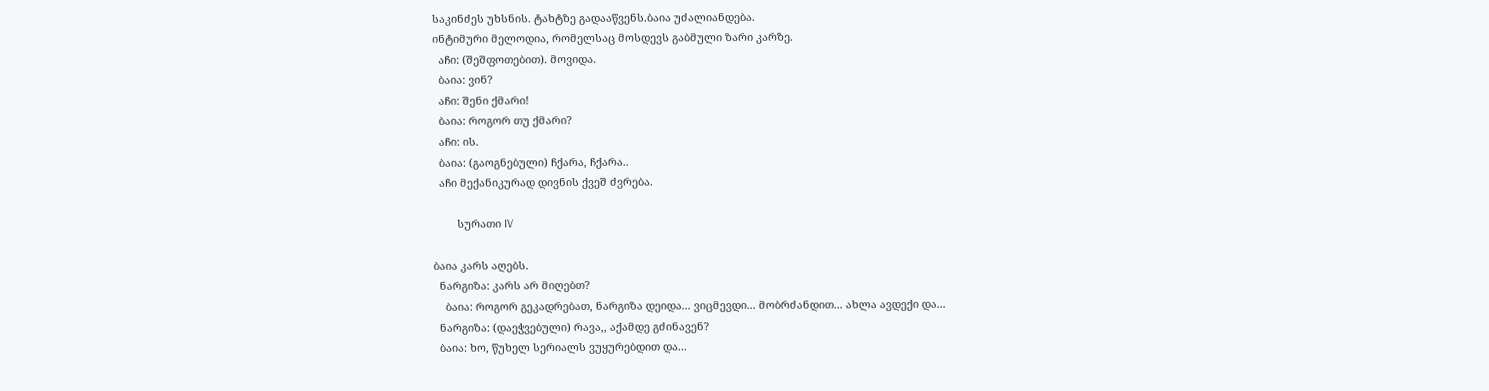საკინძეს უხსნის. ტახტზე გადააწვენს.ბაია უძალიანდება.
ინტიმური მელოდია, რომელსაც მოსდევს გაბმული ზარი კარზე.
  აჩი: (შეშფოთებით). მოვიდა.
  ბაია: ვინ?
  აჩი: შენი ქმარი!
  ბაია: როგორ თუ ქმარი?
  აჩი: ის.
  ბაია: (გაოგნებული) ჩქარა, ჩქარა..
  აჩი მექანიკურად დივნის ქვეშ ძვრება.

        სურათი IV

ბაია კარს აღებს.
  ნარგიზა: კარს არ მიღებთ?
    ბაია: როგორ გეკადრებათ, ნარგიზა დეიდა... ვიცმევდი... მობრძანდით... ახლა ავდექი და...
  ნარგიზა: (დაეჭვებული) რავა,, აქამდე გძინავენ?
  ბაია: ხო, წუხელ სერიალს ვუყურებდით და...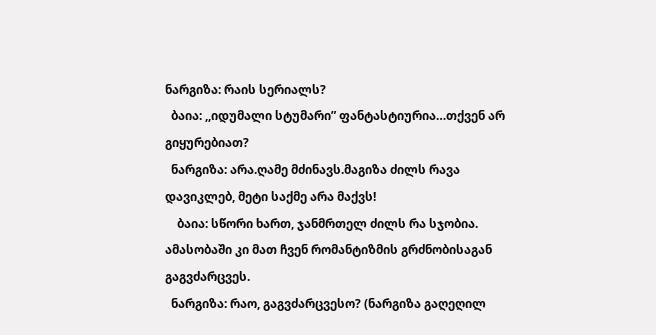ნარგიზა: რაის სერიალს?
  ბაია: ,,იდუმალი სტუმარი” ფანტასტიურია…თქვენ არ გიყურებიათ?
  ნარგიზა: არა.ღამე მძინავს.მაგიზა ძილს რავა დავიკლებ, მეტი საქმე არა მაქვს!
    ბაია: სწორი ხართ, ჯანმრთელ ძილს რა სჯობია. ამასობაში კი მათ ჩვენ რომანტიზმის გრძნობისაგან გაგვძარცვეს.
  ნარგიზა: რაო, გაგვძარცვესო? (ნარგიზა გაღეღილ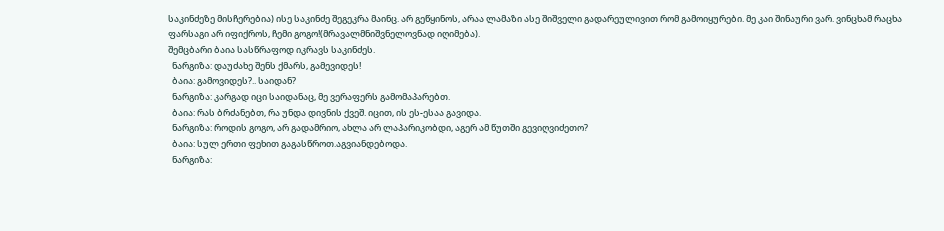საკინძეზე მისჩერებია) ისე საკინძე შეგეკრა მაინც. არ გეწყინოს, არაა ლამაზი ასე შიშველი გადარეულივით რომ გამოიყურები. მე კაი შინაური ვარ. ვინცხამ რაცხა ფარსაგი არ იფიქროს, ჩემი გოგო!(მრავალმნიშვნელოვნად იღიმება).
შემცბარი ბაია სასწრაფოდ იკრავს საკინძეს.
  ნარგიზა: დაუძახე შენს ქმარს, გამევიდეს!
  ბაია: გამოვიდეს?.. საიდან?
  ნარგიზა: კარგად იცი საიდანაც, მე ვერაფერს გამომაპარებთ.
  ბაია: რას ბრძანებთ, რა უნდა დივნის ქვეშ. იცით, ის ეს-ესაა გავიდა.
  ნარგიზა: როდის გოგო, არ გადამრიო, ახლა არ ლაპარიკობდი, აგერ ამ წუთში გევიღვიძეთო?
  ბაია: სულ ერთი ფეხით გაგასწროთ.აგვიანდებოდა.
  ნარგიზა: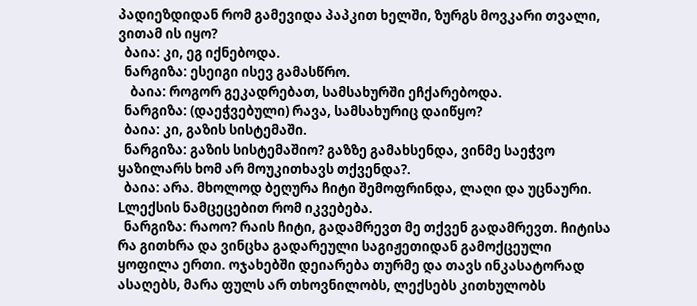პადიეზდიდან რომ გამევიდა პაპკით ხელში, ზურგს მოვკარი თვალი, ვითამ ის იყო?
  ბაია: კი, ეგ იქნებოდა.
  ნარგიზა: ესეიგი ისევ გამასწრო.
    ბაია: როგორ გეკადრებათ, სამსახურში ეჩქარებოდა.
  ნარგიზა: (დაეჭვებული) რავა, სამსახურიც დაიწყო?
  ბაია: კი, გაზის სისტემაში.
  ნარგიზა: გაზის სისტემაშიო? გაზზე გამახსენდა, ვინმე საეჭვო ყაზილარს ხომ არ მოუკითხავს თქვენდა?.
  ბაია: არა. მხოლოდ ბეღურა ჩიტი შემოფრინდა, ლაღი და უცნაური. Lლექსის ნამცეცებით რომ იკვებება.
  ნარგიზა: რაოო? რაის ჩიტი, გადამრევთ მე თქვენ გადამრევთ. ჩიტისა რა გითხრა და ვინცხა გადარეული საგიჟეთიდან გამოქცეული ყოფილა ერთი. ოჯახებში დეიარება თურმე და თავს ინკასატორად ასაღებს, მარა ფულს არ თხოვნილობს, ლექსებს კითხულობს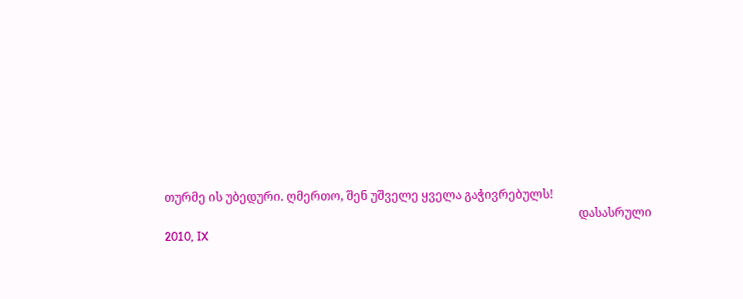თურმე ის უბედური. ღმერთო, შენ უშველე ყველა გაჭივრებულს!
                                                                                                                                          დასასრული  2010, IX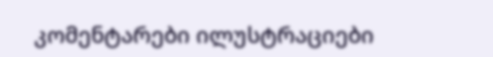კომენტარები ილუსტრაციები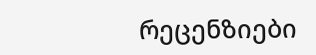რეცენზიები